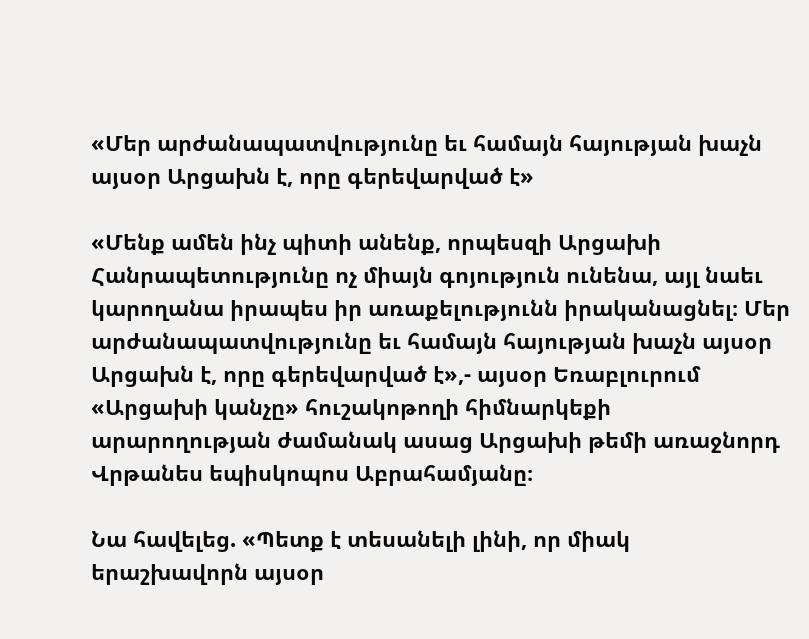«Մեր արժանապատվությունը եւ համայն հայության խաչն այսօր Արցախն է, որը գերեվարված է»

«Մենք ամեն ինչ պիտի անենք, որպեսզի Արցախի Հանրապետությունը ոչ միայն գոյություն ունենա, այլ նաեւ կարողանա իրապես իր առաքելությունն իրականացնել։ Մեր արժանապատվությունը եւ համայն հայության խաչն այսօր Արցախն է, որը գերեվարված է»,- այսօր Եռաբլուրում «Արցախի կանչը» հուշակոթողի հիմնարկեքի արարողության ժամանակ ասաց Արցախի թեմի առաջնորդ Վրթանես եպիսկոպոս Աբրահամյանը։

Նա հավելեց. «Պետք է տեսանելի լինի, որ միակ երաշխավորն այսօր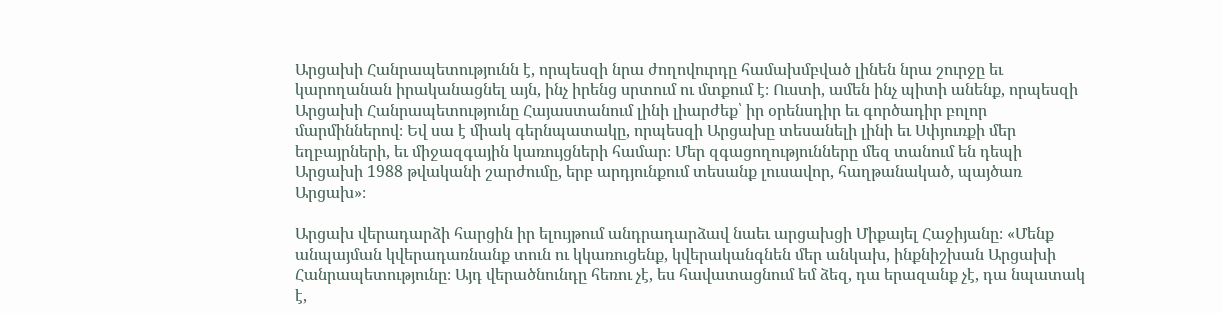Արցախի Հանրապետությունն է, որպեսզի նրա ժողովուրդը համախմբված լինեն նրա շուրջը եւ կարողանան իրականացնել այն, ինչ իրենց սրտում ու մտքում է։ Ուստի, ամեն ինչ պիտի անենք, որպեսզի Արցախի Հանրապետությունը Հայաստանում լինի լիարժեք՝ իր օրենսդիր եւ գործադիր բոլոր մարմիններով։ Եվ սա է միակ գերնպատակը, որպեսզի Արցախը տեսանելի լինի եւ Սփյուռքի մեր եղբայրների, եւ միջազգային կառույցների համար։ Մեր զգացողությունները մեզ տանում են դեպի Արցախի 1988 թվականի շարժումը, երբ արդյունքում տեսանք լուսավոր, հաղթանակած, պայծառ Արցախ»։

Արցախ վերադարձի հարցին իր ելույթում անդրադարձավ նաեւ արցախցի Միքայել Հաջիյանը։ «Մենք անպայման կվերադառնանք տուն ու կկառուցենք, կվերականգնեն մեր անկախ, ինքնիշխան Արցախի Հանրապետությունը։ Այդ վերածնունդը հեռու չէ, ես հավատացնում եմ ձեզ, դա երազանք չէ, դա նպատակ է,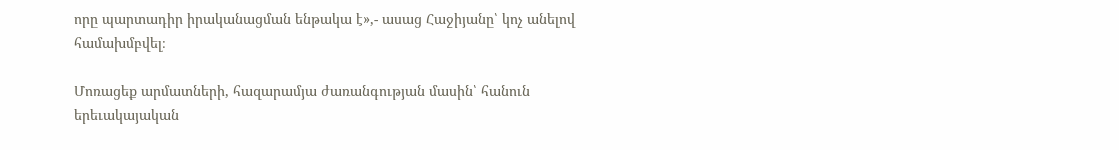որը պարտադիր իրականացման ենթակա է»,- ասաց Հաջիյանը՝ կոչ անելով համախմբվել։

Մոռացեք արմատների, հազարամյա ժառանգության մասին՝ հանուն երեւակայական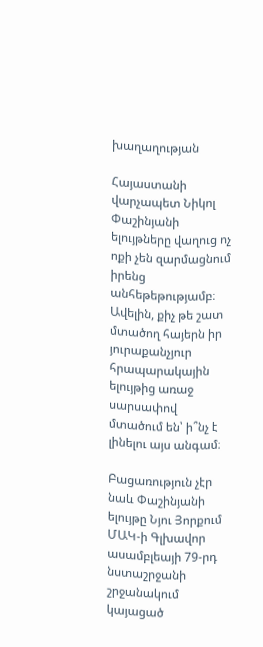խաղաղության

Հայաստանի վարչապետ Նիկոլ Փաշինյանի ելույթները վաղուց ոչ ոքի չեն զարմացնում իրենց անհեթեթությամբ։ Ավելին, քիչ թե շատ մտածող հայերն իր յուրաքանչյուր հրապարակային ելույթից առաջ սարսափով մտածում են՝ ի՞նչ է լինելու այս անգամ։

Բացառություն չէր նաև Փաշինյանի ելույթը Նյու Յորքում ՄԱԿ-ի Գլխավոր ասամբլեայի 79-րդ նստաշրջանի շրջանակում կայացած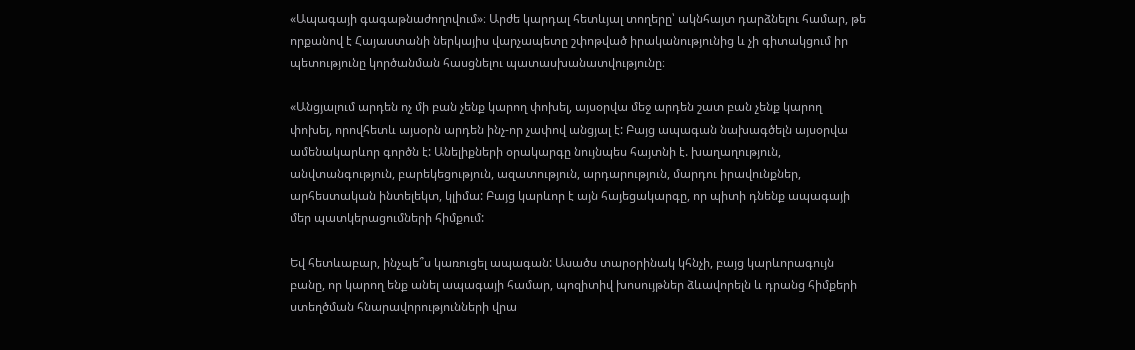«Ապագայի գագաթնաժողովում»։ Արժե կարդալ հետևյալ տողերը՝ ակնհայտ դարձնելու համար, թե որքանով է Հայաստանի ներկայիս վարչապետը շփոթված իրականությունից և չի գիտակցում իր պետությունը կործանման հասցնելու պատասխանատվությունը։

«Անցյալում արդեն ոչ մի բան չենք կարող փոխել, այսօրվա մեջ արդեն շատ բան չենք կարող փոխել, որովհետև այսօրն արդեն ինչ-որ չափով անցյալ է: Բայց ապագան նախագծելն այսօրվա ամենակարևոր գործն է: Անելիքների օրակարգը նույնպես հայտնի է. խաղաղություն, անվտանգություն, բարեկեցություն, ազատություն, արդարություն, մարդու իրավունքներ, արհեստական ինտելեկտ, կլիմա: Բայց կարևոր է այն հայեցակարգը, որ պիտի դնենք ապագայի մեր պատկերացումների հիմքում:

Եվ հետևաբար, ինչպե՞ս կառուցել ապագան: Ասածս տարօրինակ կհնչի, բայց կարևորագույն բանը, որ կարող ենք անել ապագայի համար, պոզիտիվ խոսույթներ ձևավորելն և դրանց հիմքերի ստեղծման հնարավորությունների վրա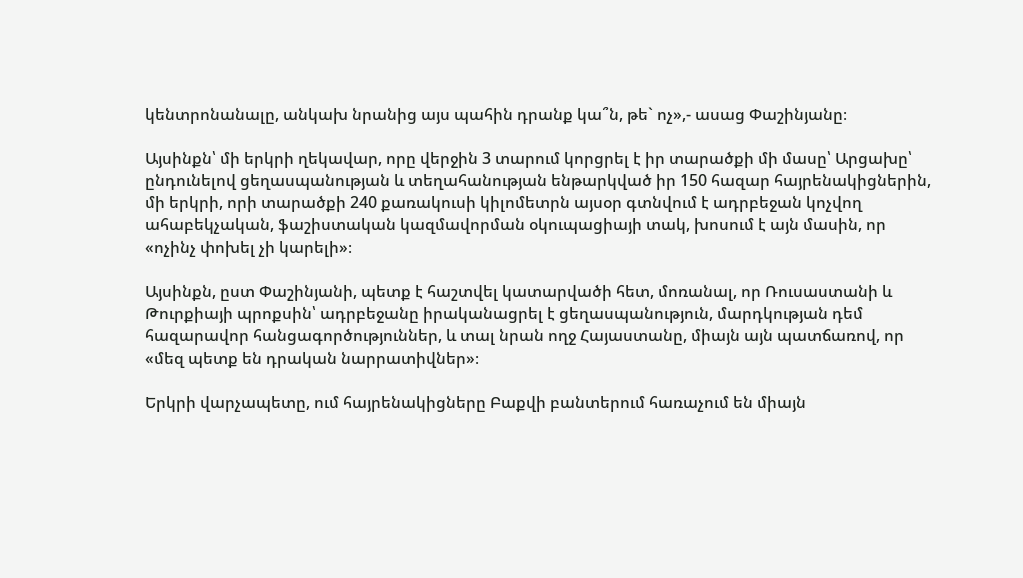կենտրոնանալը, անկախ նրանից այս պահին դրանք կա՞ն, թե` ոչ»,- ասաց Փաշինյանը։

Այսինքն՝ մի երկրի ղեկավար, որը վերջին 3 տարում կորցրել է իր տարածքի մի մասը՝ Արցախը՝ ընդունելով ցեղասպանության և տեղահանության ենթարկված իր 150 հազար հայրենակիցներին, մի երկրի, որի տարածքի 240 քառակուսի կիլոմետրն այսօր գտնվում է ադրբեջան կոչվող ահաբեկչական, ֆաշիստական կազմավորման օկուպացիայի տակ, խոսում է այն մասին, որ «ոչինչ փոխել չի կարելի»։

Այսինքն, ըստ Փաշինյանի, պետք է հաշտվել կատարվածի հետ, մոռանալ, որ Ռուսաստանի և Թուրքիայի պրոքսին՝ ադրբեջանը իրականացրել է ցեղասպանություն, մարդկության դեմ հազարավոր հանցագործություններ, և տալ նրան ողջ Հայաստանը, միայն այն պատճառով, որ «մեզ պետք են դրական նարրատիվներ»։

Երկրի վարչապետը, ում հայրենակիցները Բաքվի բանտերում հառաչում են միայն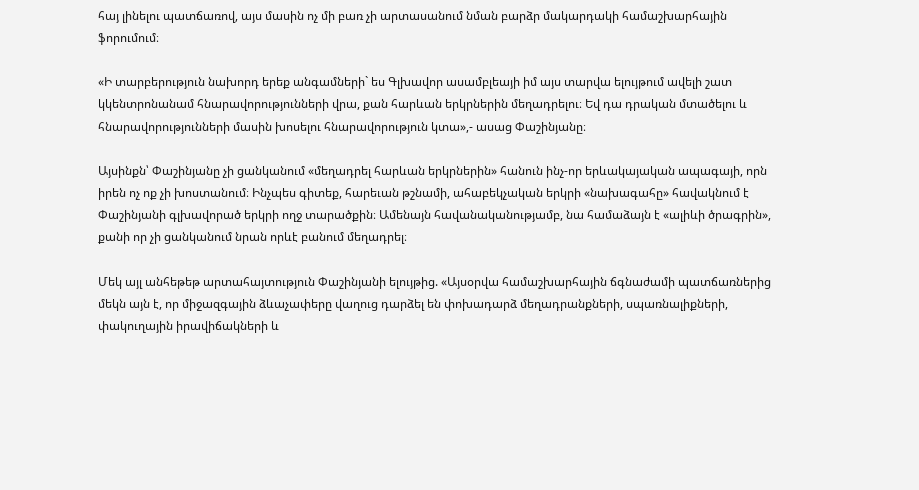հայ լինելու պատճառով, այս մասին ոչ մի բառ չի արտասանում նման բարձր մակարդակի համաշխարհային ֆորումում։

«Ի տարբերություն նախորդ երեք անգամների` ես Գլխավոր ասամբլեայի իմ այս տարվա ելույթում ավելի շատ կկենտրոնանամ հնարավորությունների վրա, քան հարևան երկրներին մեղադրելու։ Եվ դա դրական մտածելու և հնարավորությունների մասին խոսելու հնարավորություն կտա»,- ասաց Փաշինյանը։

Այսինքն՝ Փաշինյանը չի ցանկանում «մեղադրել հարևան երկրներին» հանուն ինչ-որ երևակայական ապագայի, որն իրեն ոչ ոք չի խոստանում։ Ինչպես գիտեք, հարեւան թշնամի, ահաբեկչական երկրի «նախագահը» հավակնում է Փաշինյանի գլխավորած երկրի ողջ տարածքին։ Ամենայն հավանականությամբ, նա համաձայն է «ալիևի ծրագրին», քանի որ չի ցանկանում նրան որևէ բանում մեղադրել։

Մեկ այլ անհեթեթ արտահայտություն Փաշինյանի ելույթից. «Այսօրվա համաշխարհային ճգնաժամի պատճառներից մեկն այն է, որ միջազգային ձևաչափերը վաղուց դարձել են փոխադարձ մեղադրանքների, սպառնալիքների, փակուղային իրավիճակների և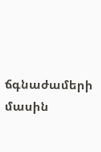ճգնաժամերի մասին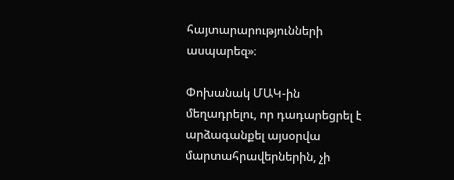հայտարարությունների ասպարեզ»։

Փոխանակ ՄԱԿ-ին մեղադրելու, որ դադարեցրել է արձագանքել այսօրվա մարտահրավերներին, չի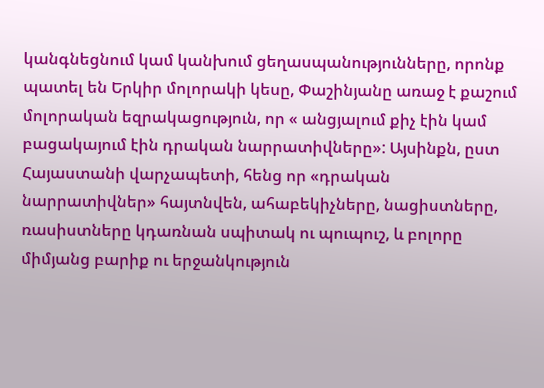կանգնեցնում կամ կանխում ցեղասպանությունները, որոնք պատել են Երկիր մոլորակի կեսը, Փաշինյանը առաջ է քաշում մոլորական եզրակացություն, որ « անցյալում քիչ էին կամ բացակայում էին դրական նարրատիվները»: Այսինքն, ըստ Հայաստանի վարչապետի, հենց որ «դրական նարրատիվներ» հայտնվեն, ահաբեկիչները, նացիստները, ռասիստները կդառնան սպիտակ ու պուպուշ, և բոլորը միմյանց բարիք ու երջանկություն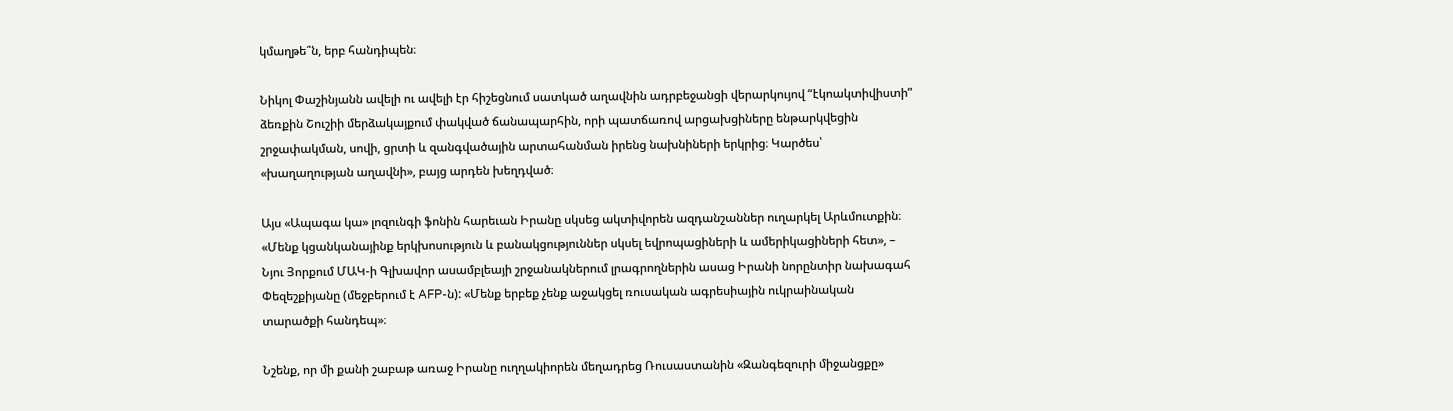կմաղթե՞ն, երբ հանդիպեն։

Նիկոլ Փաշինյանն ավելի ու ավելի էր հիշեցնում սատկած աղավնին ադրբեջանցի վերարկույով “էկոակտիվիստի” ձեռքին Շուշիի մերձակայքում փակված ճանապարհին, որի պատճառով արցախցիները ենթարկվեցին շրջափակման, սովի, ցրտի և զանգվածային արտահանման իրենց նախնիների երկրից։ Կարծես՝ «խաղաղության աղավնի», բայց արդեն խեղդված։

Այս «Ապագա կա» լոզունգի ֆոնին հարեւան Իրանը սկսեց ակտիվորեն ազդանշաններ ուղարկել Արևմուտքին։ «Մենք կցանկանայինք երկխոսություն և բանակցություններ սկսել եվրոպացիների և ամերիկացիների հետ», – Նյու Յորքում ՄԱԿ-ի Գլխավոր ասամբլեայի շրջանակներում լրագրողներին ասաց Իրանի նորընտիր նախագահ Փեզեշքիյանը (մեջբերում է AFP-ն): «Մենք երբեք չենք աջակցել ռուսական ագրեսիային ուկրաինական տարածքի հանդեպ»։

Նշենք, որ մի քանի շաբաթ առաջ Իրանը ուղղակիորեն մեղադրեց Ռուսաստանին «Զանգեզուրի միջանցքը»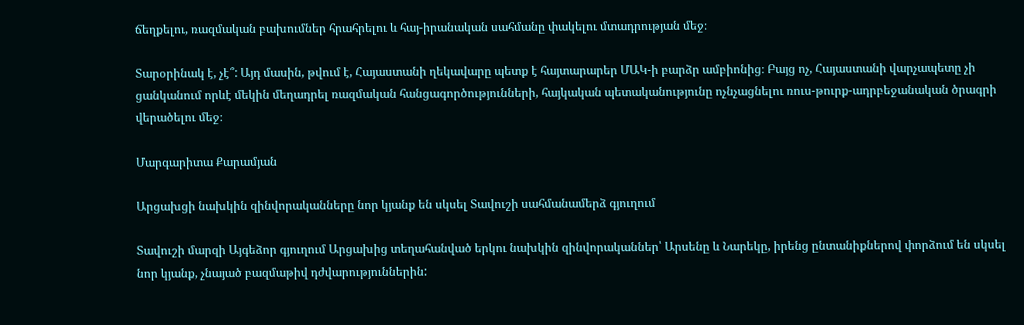ճեղքելու, ռազմական բախումներ հրահրելու և հայ-իրանական սահմանը փակելու մտադրության մեջ։

Տարօրինակ է, չէ՞: Այդ մասին, թվում է, Հայաստանի ղեկավարը պետք է հայտարարեր ՄԱԿ-ի բարձր ամբիոնից։ Բայց ոչ, Հայաստանի վարչապետը չի ցանկանում որևէ մեկին մեղադրել ռազմական հանցագործությունների, հայկական պետականությունը ոչնչացնելու ռուս-թուրք-ադրբեջանական ծրագրի վերածելու մեջ։

Մարգարիտա Քարամյան

Արցախցի նախկին զինվորականները նոր կյանք են սկսել Տավուշի սահմանամերձ գյուղում

Տավուշի մարզի Այգեձոր գյուղում Արցախից տեղահանված երկու նախկին զինվորականներ՝ Արսենը և Նարեկը, իրենց ընտանիքներով փորձում են սկսել նոր կյանք, չնայած բազմաթիվ դժվարություններին: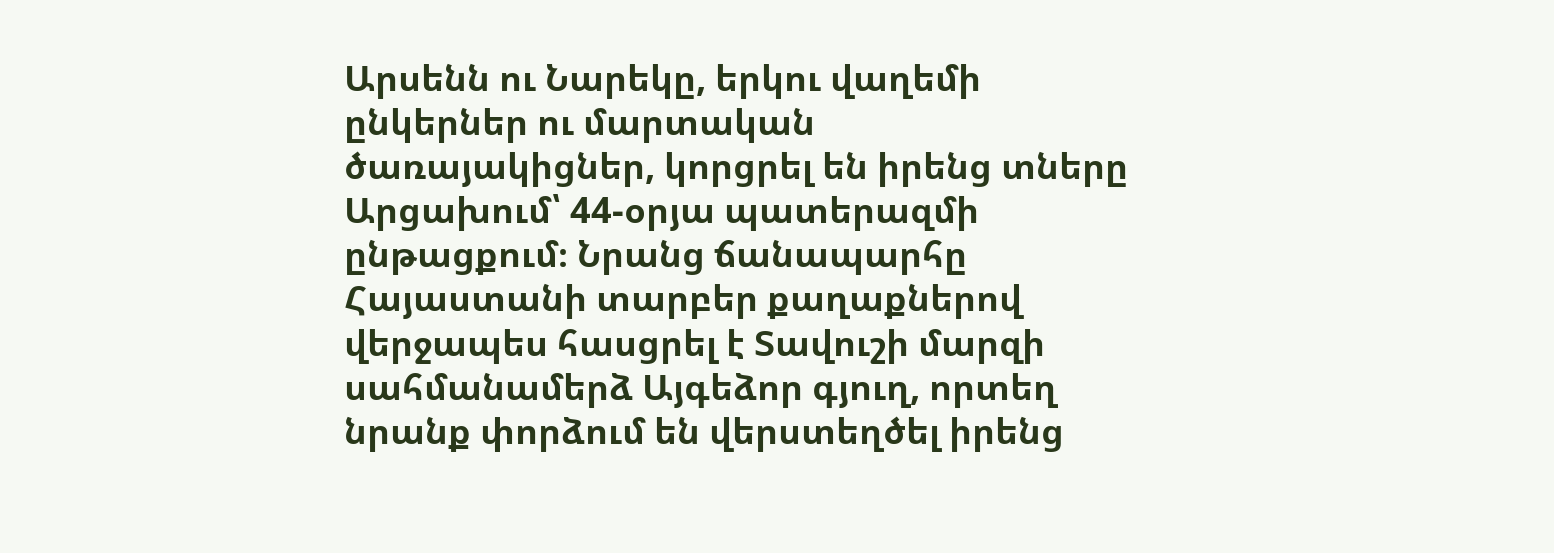Արսենն ու Նարեկը, երկու վաղեմի ընկերներ ու մարտական ծառայակիցներ, կորցրել են իրենց տները Արցախում՝ 44-օրյա պատերազմի ընթացքում։ Նրանց ճանապարհը Հայաստանի տարբեր քաղաքներով վերջապես հասցրել է Տավուշի մարզի սահմանամերձ Այգեձոր գյուղ, որտեղ նրանք փորձում են վերստեղծել իրենց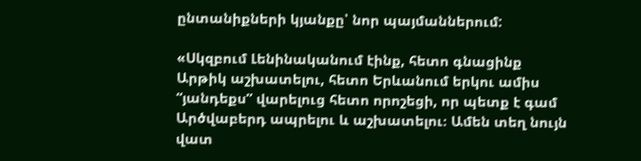ընտանիքների կյանքը՝ նոր պայմաններում:

«Սկզբում Լենինականում էինք, հետո գնացինք Արթիկ աշխատելու, հետո Երևանում երկու ամիս “յանդեքս” վարելուց հետո որոշեցի, որ պետք է գամ Արծվաբերդ ապրելու և աշխատելու։ Ամեն տեղ նույն վատ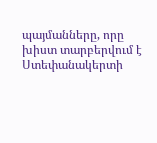պայմանները, որը խիստ տարբերվում է Ստեփանակերտի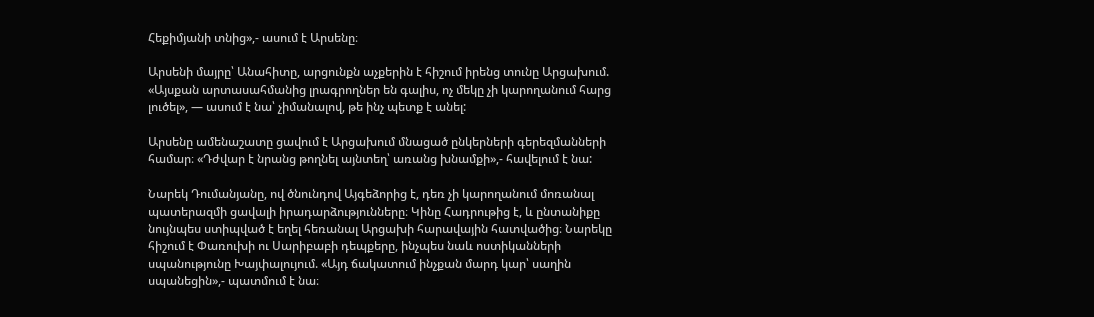Հեքիմյանի տնից»,- ասում է Արսենը։

Արսենի մայրը՝ Անահիտը, արցունքն աչքերին է հիշում իրենց տունը Արցախում. «Այսքան արտասահմանից լրագրողներ են գալիս, ոչ մեկը չի կարողանում հարց լուծել», — ասում է նա՝ չիմանալով, թե ինչ պետք է անել:

Արսենը ամենաշատը ցավում է Արցախում մնացած ընկերների գերեզմանների համար։ «Դժվար է նրանց թողնել այնտեղ՝ առանց խնամքի»,- հավելում է նա:

Նարեկ Դումանյանը, ով ծնունդով Այգեձորից է, դեռ չի կարողանում մոռանալ պատերազմի ցավալի իրադարձությունները։ Կինը Հադրութից է, և ընտանիքը նույնպես ստիպված է եղել հեռանալ Արցախի հարավային հատվածից։ Նարեկը հիշում է Փառուխի ու Սարիբաբի դեպքերը, ինչպես նաև ոստիկանների սպանությունը Խայփալույում. «Այդ ճակատում ինչքան մարդ կար՝ սաղին սպանեցին»,- պատմում է նա։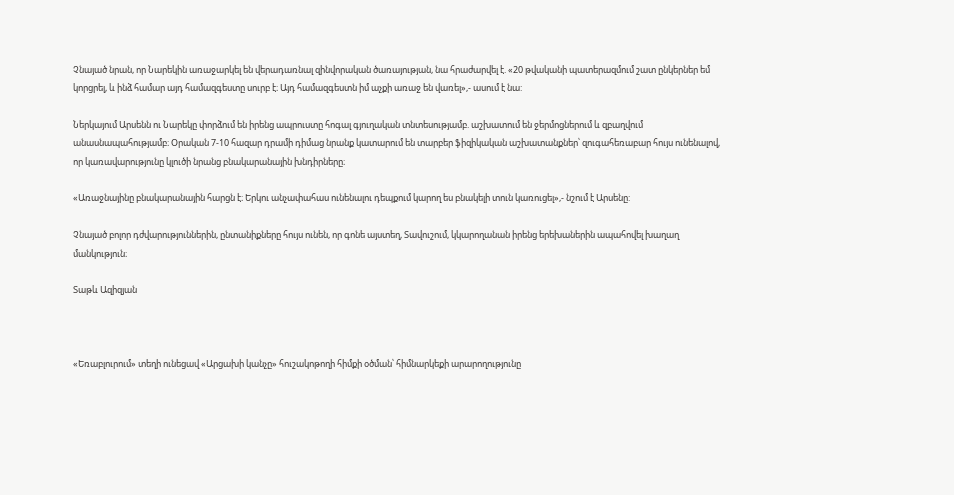Չնայած նրան, որ Նարեկին առաջարկել են վերադառնալ զինվորական ծառայության, նա հրաժարվել է. «20 թվականի պատերազմում շատ ընկերներ եմ կորցրել, և ինձ համար այդ համազգեստը սուրբ է։ Այդ համազգեստն իմ աչքի առաջ են վառել»,- ասում է նա:

Ներկայում Արսենն ու Նարեկը փորձում են իրենց ապրուստը հոգալ գյուղական տնտեսությամբ. աշխատում են ջերմոցներում և զբաղվում անասնապահությամբ։ Օրական 7-10 հազար դրամի դիմաց նրանք կատարում են տարբեր ֆիզիկական աշխատանքներ՝ զուգահեռաբար հույս ունենալով, որ կառավարությունը կլուծի նրանց բնակարանային խնդիրները։

«Առաջնայինը բնակարանային հարցն է։ Երկու անչափահաս ունենալու դեպքում կարող ես բնակելի տուն կառուցել»,- նշում է Արսենը:

Չնայած բոլոր դժվարություններին, ընտանիքները հույս ունեն, որ գոնե այստեղ, Տավուշում, կկարողանան իրենց երեխաներին ապահովել խաղաղ մանկություն։

Տաթև Ազիզյան



«Եռաբլուրում» տեղի ունեցավ «Արցախի կանչը» հուշակոթողի հիմքի օծման՝ հիմնարկեքի արարողությունը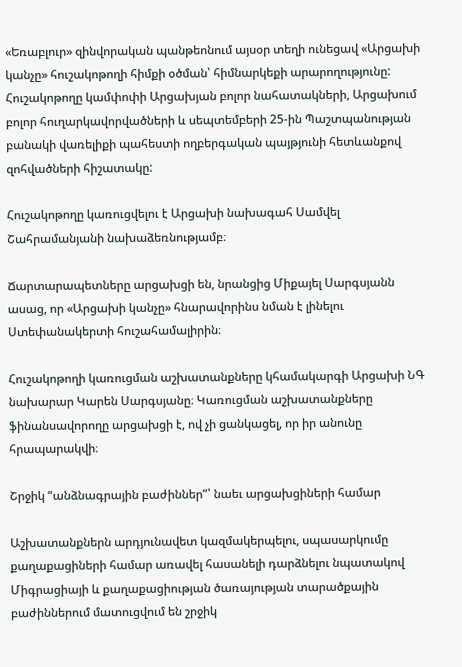«Եռաբլուր» զինվորական պանթեոնում այսօր տեղի ունեցավ «Արցախի կանչը» հուշակոթողի հիմքի օծման՝ հիմնարկեքի արարողությունը: Հուշակոթողը կամփոփի Արցախյան բոլոր նահատակների, Արցախում բոլոր հուղարկավորվածների և սեպտեմբերի 25-ին Պաշտպանության բանակի վառելիքի պահեստի ողբերգական պայթյունի հետևանքով զոհվածների հիշատակը:

Հուշակոթողը կառուցվելու է Արցախի նախագահ Սամվել Շահրամանյանի նախաձեռնությամբ։

Ճարտարապետները արցախցի են, նրանցից Միքայել Սարգսյանն ասաց, որ «Արցախի կանչը» հնարավորինս նման է լինելու Ստեփանակերտի հուշահամալիրին։

Հուշակոթողի կառուցման աշխատանքները կհամակարգի Արցախի ՆԳ նախարար Կարեն Սարգսյանը։ Կառուցման աշխատանքները ֆինանսավորողը արցախցի է, ով չի ցանկացել, որ իր անունը հրապարակվի։

Շրջիկ “անձնագրային բաժիններ”՝ նաեւ արցախցիների համար

Աշխատանքներն արդյունավետ կազմակերպելու, սպասարկումը քաղաքացիների համար առավել հասանելի դարձնելու նպատակով Միգրացիայի և քաղաքացիության ծառայության տարածքային բաժիններում մատուցվում են շրջիկ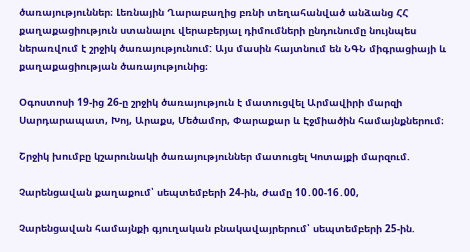ծառայություններ։ Լեռնային Ղարաբաղից բռնի տեղահանված անձանց ՀՀ քաղաքացիություն ստանալու վերաբերյալ դիմումների ընդունումը նույնպես ներառվում է շրջիկ ծառայությունում: Այս մասին հայտնում են ՆԳՆ միգրացիայի և քաղաքացիության ծառայությունից։

Օգոստոսի 19-ից 26-ը շրջիկ ծառայություն է մատուցվել Արմավիրի մարզի Սարդարապատ, Խոյ, Արաքս, Մեծամոր, Փարաքար և Էջմիածին համայնքներում։

Շրջիկ խումբը կշարունակի ծառայություններ մատուցել Կոտայքի մարզում.

Չարենցավան քաղաքում՝ սեպտեմբերի 24-ին, ժամը 10․00-16․00,

Չարենցավան համայնքի գյուղական բնակավայրերում՝ սեպտեմբերի 25-ին.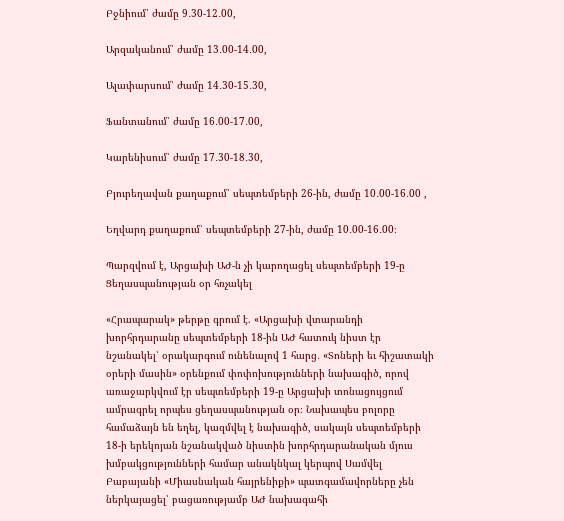Բջնիում՝ ժամը 9․30-12․00,

Արզականում՝ ժամը 13․00-14․00,

Ալափարսում՝ ժամը 14․30-15․30,

Ֆանտանում՝ ժամը 16․00-17․00,

Կարենիսում՝ ժամը 17․30-18․30,

Բյուրեղավան քաղաքում՝ սեպտեմբերի 26-ին, ժամը 10․00-16․00 ,

Եղվարդ քաղաքում՝ սեպտեմբերի 27-ին, ժամը 10․00-16․00։

Պարզվում է, Արցախի ԱԺ-ն չի կարողացել սեպտեմբերի 19-ը Ցեղասպանության օր հռչակել

«Հրապարակ» թերթը գրում է. «Արցախի վտարանդի խորհրդարանը սեպտեմբերի 18-ին ԱԺ հատուկ նիստ էր նշանակել՝ օրակարգում ունենալով 1 հարց․ «Տոների եւ հիշատակի օրերի մասին» օրենքում փոփոխությունների նախագիծ, որով առաջարկվում էր սեպտեմբերի 19-ը Արցախի տոնացույցում ամրագրել որպես ցեղասպանության օր։ Նախապես բոլորը համաձայն են եղել, կազմվել է նախագիծ, սակայն սեպտեմբերի 18-ի երեկոյան նշանակված նիստին խորհրդարանական մյուս խմբակցությունների համար անակնկալ կերպով Սամվել Բաբայանի «Միասնական հայրենիքի» պատգամավորները չեն ներկայացել՝ բացառությամբ ԱԺ նախագահի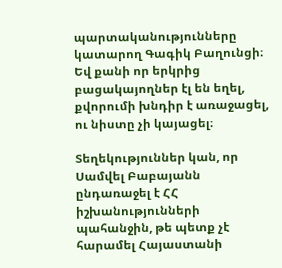պարտականությունները կատարող Գագիկ Բաղունցի։ Եվ քանի որ երկրից բացակայողներ էլ են եղել, քվորումի խնդիր է առաջացել, ու նիստը չի կայացել։

Տեղեկություններ կան, որ Սամվել Բաբայանն ընդառաջել է ՀՀ իշխանությունների պահանջին, թե պետք չէ հարամել Հայաստանի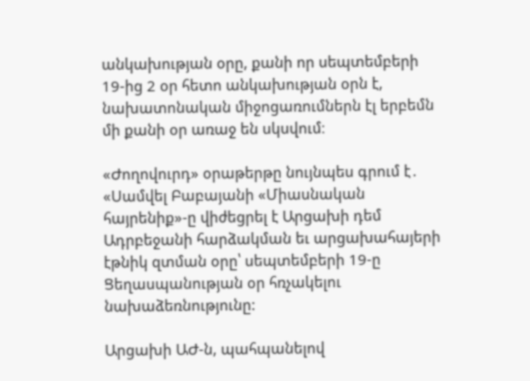անկախության օրը, քանի որ սեպտեմբերի 19-ից 2 օր հետո անկախության օրն է, նախատոնական միջոցառումներն էլ երբեմն մի քանի օր առաջ են սկսվում։

«Ժողովուրդ» օրաթերթը նույնպես գրում է․ «Սամվել Բաբայանի «Միասնական հայրենիք»-ը վիժեցրել է Արցախի դեմ Ադրբեջանի հարձակման եւ արցախահայերի էթնիկ զտման օրը՝ սեպտեմբերի 19-ը Ցեղասպանության օր հռչակելու նախաձեռնությունը:

Արցախի ԱԺ-ն, պահպանելով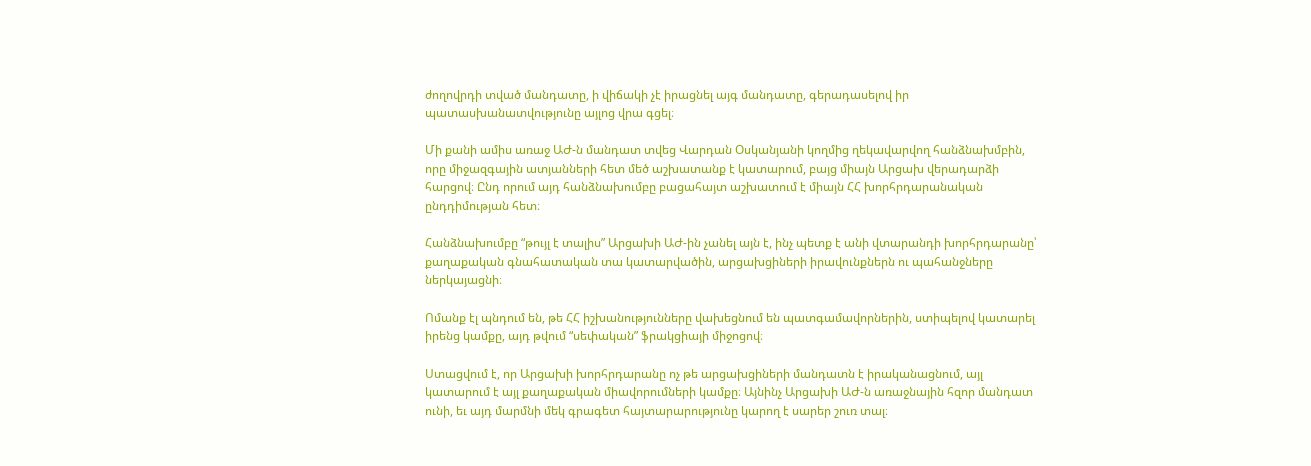ժողովրդի տված մանդատը, ի վիճակի չէ իրացնել այգ մանդատը, գերադասելով իր պատասխանատվությունը այլոց վրա գցել։

Մի քանի ամիս առաջ ԱԺ-ն մանդատ տվեց Վարդան Օսկանյանի կողմից ղեկավարվող հանձնախմբին, որը միջազգային ատյանների հետ մեծ աշխատանք է կատարում, բայց միայն Արցախ վերադարձի հարցով։ Ընդ որում այդ հանձնախումբը բացահայտ աշխատում է միայն ՀՀ խորհրդարանական ընդդիմության հետ։

Հանձնախումբը “թույլ է տալիս” Արցախի ԱԺ-ին չանել այն է, ինչ պետք է անի վտարանդի խորհրդարանը՝ քաղաքական գնահատական տա կատարվածին, արցախցիների իրավունքներն ու պահանջները ներկայացնի։

Ոմանք էլ պնդում են, թե ՀՀ իշխանությունները վախեցնում են պատգամավորներին, ստիպելով կատարել իրենց կամքը, այդ թվում “սեփական” ֆրակցիայի միջոցով։

Ստացվում է, որ Արցախի խորհրդարանը ոչ թե արցախցիների մանդատն է իրականացնում, այլ կատարում է այլ քաղաքական միավորումների կամքը։ Այնինչ Արցախի ԱԺ-ն առաջնային հզոր մանդատ ունի, եւ այդ մարմնի մեկ գրագետ հայտարարությունը կարող է սարեր շուռ տալ։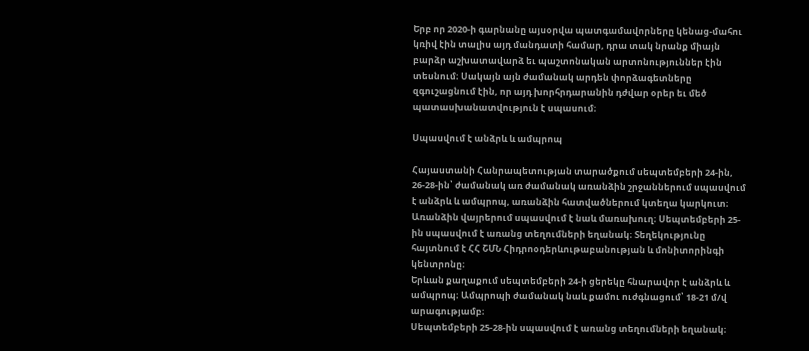Երբ որ 2020-ի գարնանը այսօրվա պատգամավորները կենաց-մահու կռիվ էին տալիս այդ մանդատի համար, դրա տակ նրանք միայն բարձր աշխատավարձ եւ պաշտոնական արտոնություններ էին տեսնում։ Սակայն այն ժամանակ արդեն փորձագետները զգուշացնում էին, որ այդ խորհրդարանին դժվար օրեր եւ մեծ պատասխանատվություն է սպասում։

Սպասվում է անձրև և ամպրոպ

Հայաստանի Հանրապետության տարածքում սեպտեմբերի 24-ին, 26-28-ին՝ ժամանակ առ ժամանակ առանձին շրջաններում սպասվում է անձրև և ամպրոպ, առանձին հատվածներում կտեղա կարկուտ։ Առանձին վայրերում սպասվում է նաև մառախուղ։ Սեպտեմբերի 25-ին սպասվում է առանց տեղումների եղանակ։ Տեղեկությունը հայտնում է ՀՀ ՇՄՆ Հիդրոօդերևութաբանության և մոնիտորինգի կենտրոնը։
Երևան քաղաքում սեպտեմբերի 24-ի ցերեկը հնարավոր է անձրև և ամպրոպ։ Ամպրոպի ժամանակ նաև քամու ուժգնացում՝ 18-21 մ/վ արագությամբ։
Սեպտեմբերի 25-28-ին սպասվում է առանց տեղումների եղանակ։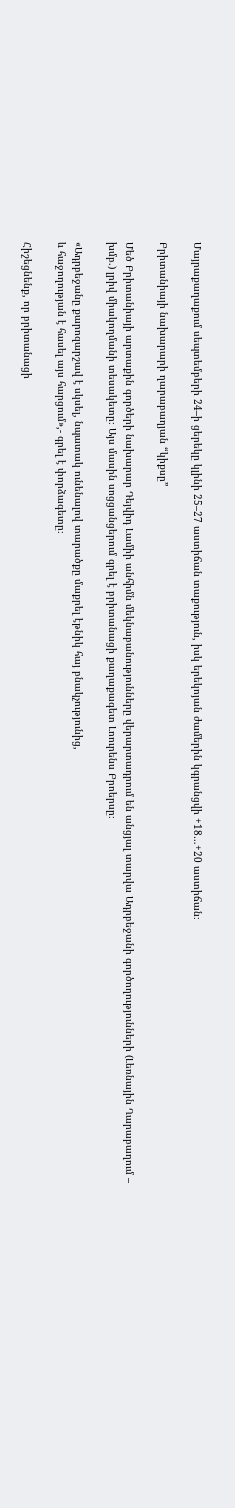Մայրաքաղաքում սեպտեմբերի 24–ի ցերեկը կլինի 25–27 աստիճան տաքություն, իսկ երեկոյան ժամերին կգրանցվի +18…+20 աստիճան։

Բրիտանիայի նախարարի ղարաբաղյան “կիքսը”

Մեծ Բրիտանիայի արտաքին գործերի նախարար Դեյվիդ Լամիի անհիմն մեկնաբանությունները վերարտադրում են անցյալ տարվա Ադրբեջանի գործողությունների (Լեռնային Ղարաբաղում – խմբ.) լրիվ միակողմանի տեսակետը։ Այս մասին սոցցանցերում գրել է բրիտանացի քաղաքագետ Լոուրենս Բրոերսը։

«Ադրբեջանը քարոզարշավ է սկսել, նպատակ ունենալով տարածքը մաքրել էթնիկ հայ բնակչությունից,
և հաջողության է հասել այս հարցում»,- գրել է փորձագետը։

Հիշեցնենք, որ բրիտանացի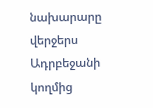նախարարը վերջերս Ադրբեջանի կողմից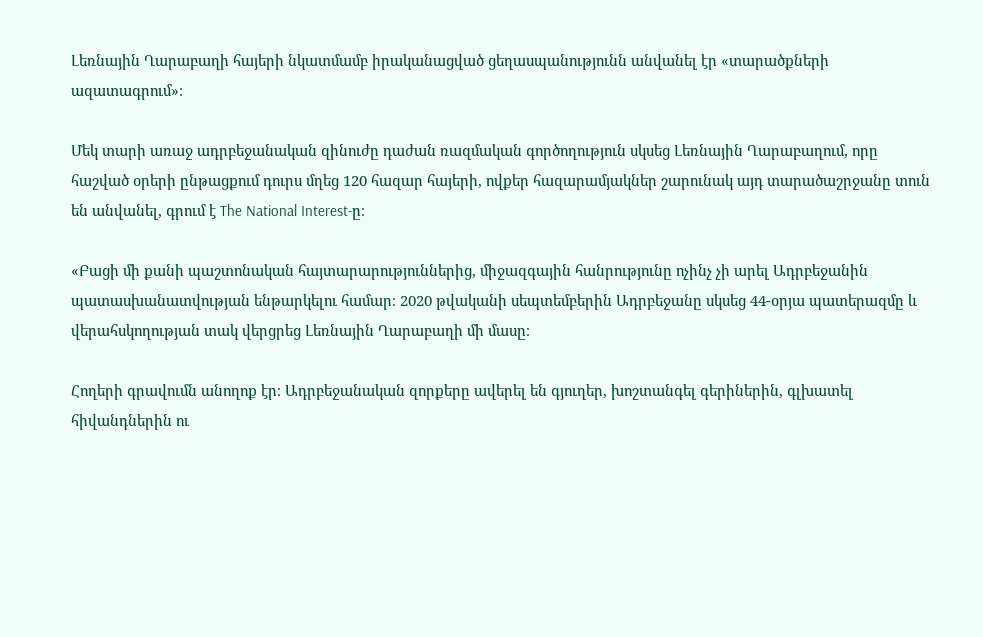Լեռնային Ղարաբաղի հայերի նկատմամբ իրականացված ցեղասպանությունն անվանել էր «տարածքների ազատագրում»։

Մեկ տարի առաջ ադրբեջանական զինուժը դաժան ռազմական գործողություն սկսեց Լեռնային Ղարաբաղում, որը հաշված օրերի ընթացքում դուրս մղեց 120 հազար հայերի, ովքեր հազարամյակներ շարունակ այդ տարածաշրջանը տուն են անվանել, գրում է The National Interest-ը։

«Բացի մի քանի պաշտոնական հայտարարություններից, միջազգային հանրությունը ոչինչ չի արել Ադրբեջանին պատասխանատվության ենթարկելու համար։ 2020 թվականի սեպտեմբերին Ադրբեջանը սկսեց 44-օրյա պատերազմը և վերահսկողության տակ վերցրեց Լեռնային Ղարաբաղի մի մասը։

Հողերի գրավումն անողոք էր։ Ադրբեջանական զորքերը ավերել են գյուղեր, խոշտանգել գերիներին, գլխատել հիվանդներին ու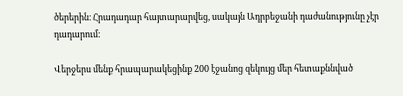ծերերին։ Հրադադար հայտարարվեց, սակայն Ադրբեջանի դաժանությունը չէր դադարում։

Վերջերս մենք հրապարակեցինք 200 էջանոց զեկույց մեր հետաքննված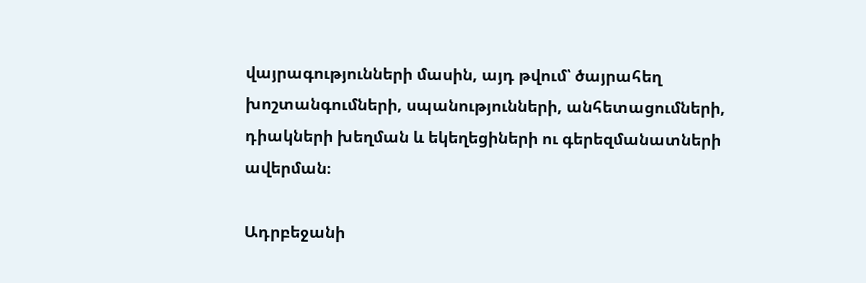վայրագությունների մասին, այդ թվում՝ ծայրահեղ խոշտանգումների, սպանությունների, անհետացումների, դիակների խեղման և եկեղեցիների ու գերեզմանատների ավերման։

Ադրբեջանի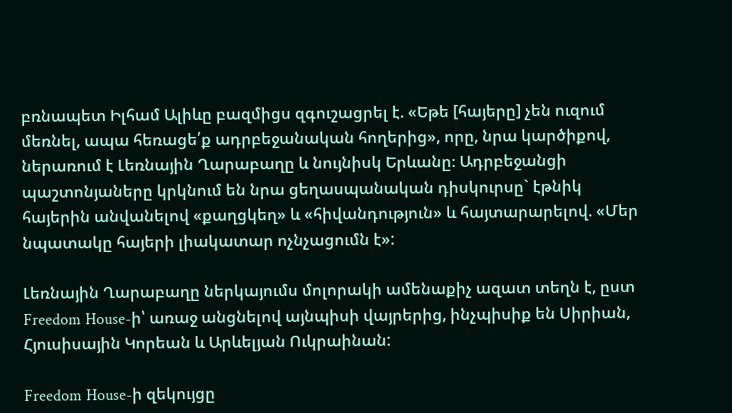բռնապետ Իլհամ Ալիևը բազմիցս զգուշացրել է. «Եթե [հայերը] չեն ուզում մեռնել, ապա հեռացե՛ք ադրբեջանական հողերից», որը, նրա կարծիքով, ներառում է Լեռնային Ղարաբաղը և նույնիսկ Երևանը։ Ադրբեջանցի պաշտոնյաները կրկնում են նրա ցեղասպանական դիսկուրսը` էթնիկ հայերին անվանելով «քաղցկեղ» և «հիվանդություն» և հայտարարելով. «Մեր նպատակը հայերի լիակատար ոչնչացումն է»:

Լեռնային Ղարաբաղը ներկայումս մոլորակի ամենաքիչ ազատ տեղն է, ըստ Freedom House-ի՝ առաջ անցնելով այնպիսի վայրերից, ինչպիսիք են Սիրիան, Հյուսիսային Կորեան և Արևելյան Ուկրաինան:

Freedom House-ի զեկույցը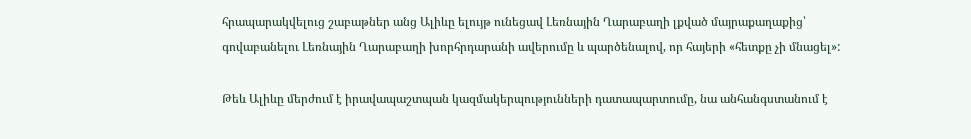հրապարակվելուց շաբաթներ անց Ալիևը ելույթ ունեցավ Լեռնային Ղարաբաղի լքված մայրաքաղաքից՝ գովաբանելու Լեռնային Ղարաբաղի խորհրդարանի ավերումը և պարծենալով, որ հայերի «հետքը չի մնացել»:

Թեև Ալիևը մերժում է իրավապաշտպան կազմակերպությունների դատապարտումը, նա անհանգստանում է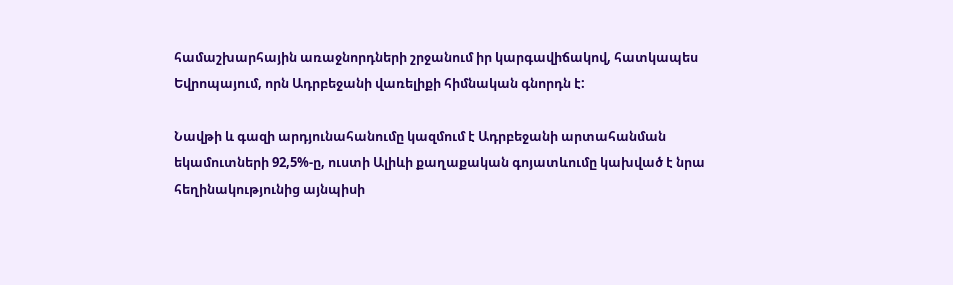համաշխարհային առաջնորդների շրջանում իր կարգավիճակով, հատկապես Եվրոպայում, որն Ադրբեջանի վառելիքի հիմնական գնորդն է:

Նավթի և գազի արդյունահանումը կազմում է Ադրբեջանի արտահանման եկամուտների 92,5%-ը, ուստի Ալիևի քաղաքական գոյատևումը կախված է նրա հեղինակությունից այնպիսի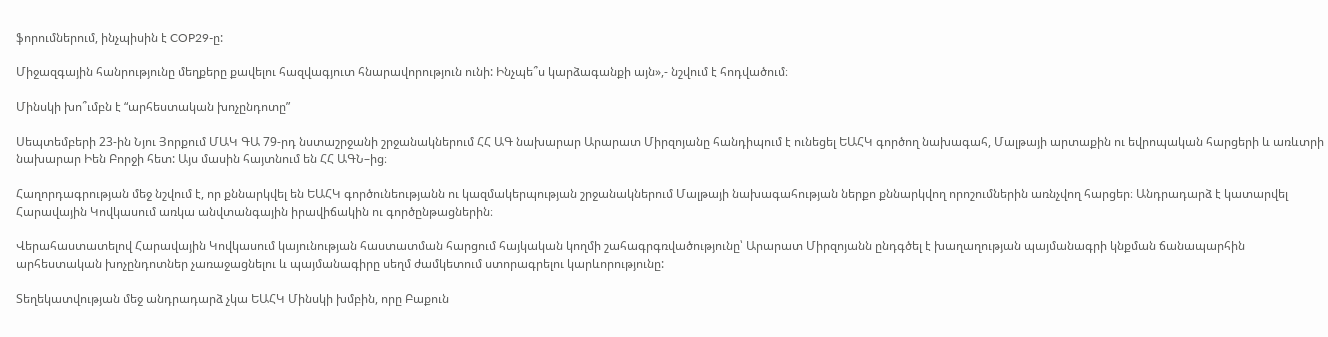ֆորումներում, ինչպիսին է COP29-ը:

Միջազգային հանրությունը մեղքերը քավելու հազվագյուտ հնարավորություն ունի: Ինչպե՞ս կարձագանքի այն»,- նշվում է հոդվածում։

Մինսկի խո՞ւմբն է “արհեստական խոչընդոտը”

Սեպտեմբերի 23-ին Նյու Յորքում ՄԱԿ ԳԱ 79-րդ նստաշրջանի շրջանակներում ՀՀ ԱԳ նախարար Արարատ Միրզոյանը հանդիպում է ունեցել ԵԱՀԿ գործող նախագահ, Մալթայի արտաքին ու եվրոպական հարցերի և առևտրի նախարար Իեն Բորջի հետ: Այս մասին հայտնում են ՀՀ ԱԳՆ–ից։

Հաղորդագրության մեջ նշվում է, որ քննարկվել են ԵԱՀԿ գործունեությանն ու կազմակերպության շրջանակներում Մալթայի նախագահության ներքո քննարկվող որոշումներին առնչվող հարցեր։ Անդրադարձ է կատարվել Հարավային Կովկասում առկա անվտանգային իրավիճակին ու գործընթացներին։

Վերահաստատելով Հարավային Կովկասում կայունության հաստատման հարցում հայկական կողմի շահագրգռվածությունը՝ Արարատ Միրզոյանն ընդգծել է խաղաղության պայմանագրի կնքման ճանապարհին արհեստական խոչընդոտներ չառաջացնելու և պայմանագիրը սեղմ ժամկետում ստորագրելու կարևորությունը:

Տեղեկատվության մեջ անդրադարձ չկա ԵԱՀԿ Մինսկի խմբին, որը Բաքուն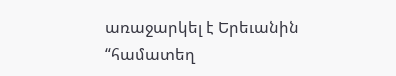առաջարկել է Երեւանին “համատեղ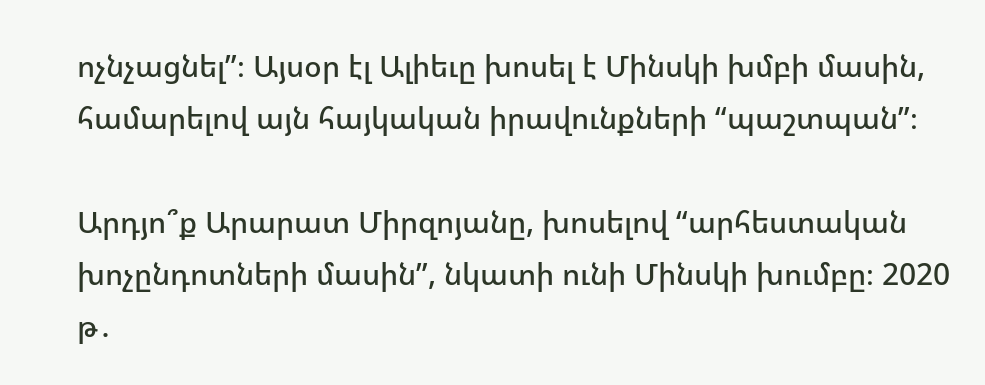ոչնչացնել”։ Այսօր էլ Ալիեւը խոսել է Մինսկի խմբի մասին, համարելով այն հայկական իրավունքների “պաշտպան”։

Արդյո՞ք Արարատ Միրզոյանը, խոսելով “արհեստական խոչընդոտների մասին”, նկատի ունի Մինսկի խումբը։ 2020 թ․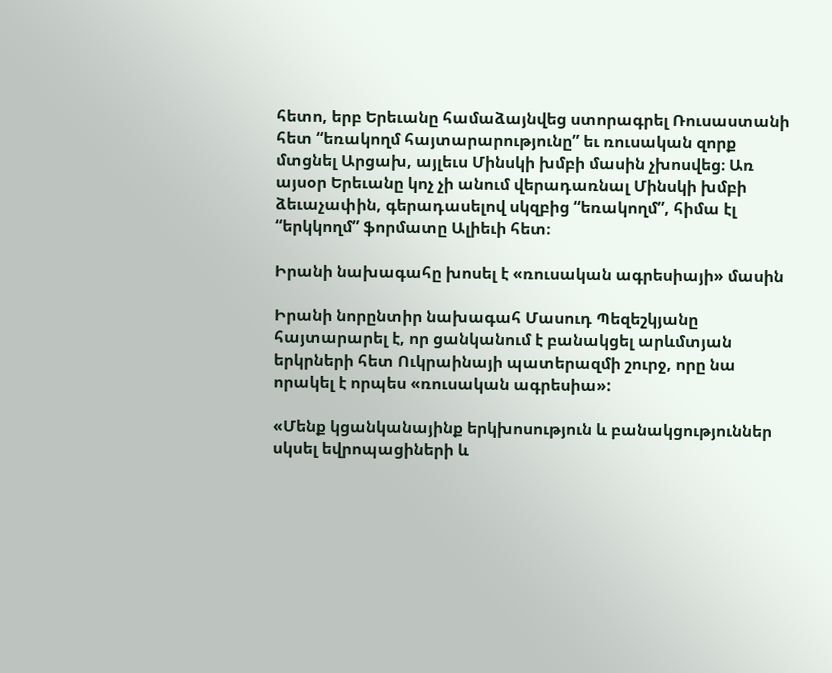հետո, երբ Երեւանը համաձայնվեց ստորագրել Ռուսաստանի հետ “եռակողմ հայտարարությունը” եւ ռուսական զորք մտցնել Արցախ, այլեւս Մինսկի խմբի մասին չխոսվեց։ Առ այսօր Երեւանը կոչ չի անում վերադառնալ Մինսկի խմբի ձեւաչափին, գերադասելով սկզբից “եռակողմ”, հիմա էլ “երկկողմ” ֆորմատը Ալիեւի հետ։

Իրանի նախագահը խոսել է «ռուսական ագրեսիայի» մասին

Իրանի նորընտիր նախագահ Մասուդ Պեզեշկյանը հայտարարել է, որ ցանկանում է բանակցել արևմտյան երկրների հետ Ուկրաինայի պատերազմի շուրջ, որը նա որակել է որպես «ռուսական ագրեսիա»:

«Մենք կցանկանայինք երկխոսություն և բանակցություններ սկսել եվրոպացիների և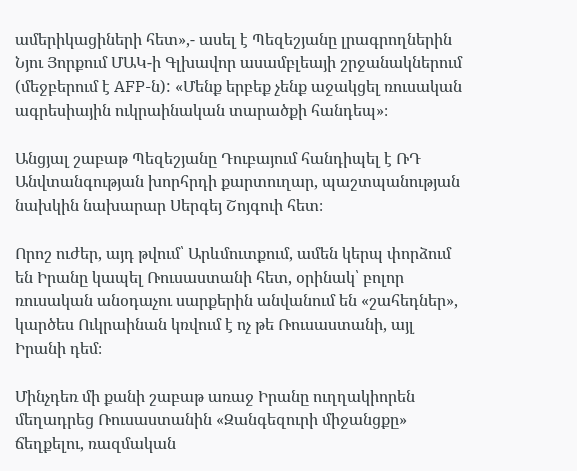ամերիկացիների հետ»,- ասել է Պեզեշյանը լրագրողներին Նյու Յորքում ՄԱԿ-ի Գլխավոր ասամբլեայի շրջանակներում (մեջբերում է AFP-ն): «Մենք երբեք չենք աջակցել ռուսական ագրեսիային ուկրաինական տարածքի հանդեպ»։

Անցյալ շաբաթ Պեզեշյանը Դուբայում հանդիպել է ՌԴ Անվտանգության խորհրդի քարտուղար, պաշտպանության նախկին նախարար Սերգեյ Շոյգուի հետ։

Որոշ ուժեր, այդ թվում՝ Արևմուտքում, ամեն կերպ փորձում են Իրանը կապել Ռուսաստանի հետ, օրինակ՝ բոլոր ռուսական անօդաչու սարքերին անվանում են «շահեդներ», կարծես Ուկրաինան կռվում է ոչ թե Ռուսաստանի, այլ Իրանի դեմ։

Մինչդեռ մի քանի շաբաթ առաջ Իրանը ուղղակիորեն մեղադրեց Ռուսաստանին «Զանգեզուրի միջանցքը» ճեղքելու, ռազմական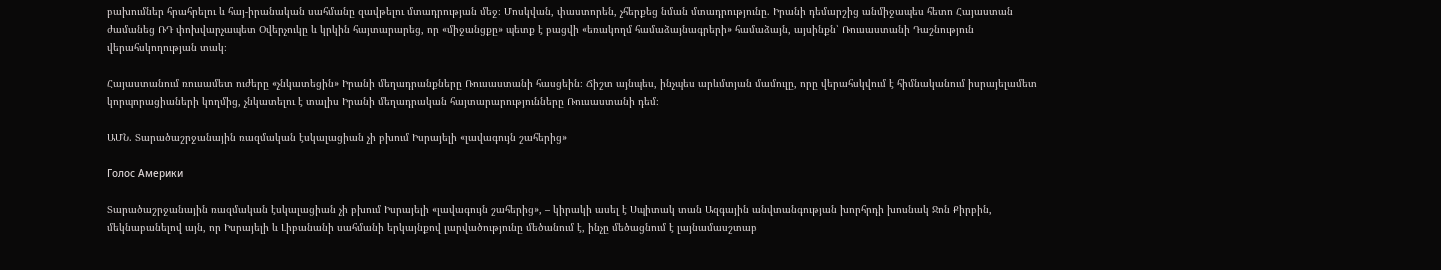բախումներ հրահրելու և հայ-իրանական սահմանը զավթելու մտադրության մեջ։ Մոսկվան, փաստորեն, չհերքեց նման մտադրությունը. Իրանի դեմարշից անմիջապես հետո Հայաստան ժամանեց ՌԴ փոխվարչապետ Օվերչուկը և կրկին հայտարարեց, որ «միջանցքը» պետք է բացվի «եռակողմ համաձայնագրերի» համաձայն, այսինքն՝ Ռուսաստանի Դաշնություն վերահսկողության տակ։

Հայաստանում ռուսամետ ուժերը «չնկատեցին» Իրանի մեղադրանքները Ռուսաստանի հասցեին։ Ճիշտ այնպես, ինչպես արևմտյան մամուլը, որը վերահսկվում է հիմնականում իսրայելամետ կորպորացիաների կողմից, չնկատելու է տալիս Իրանի մեղադրական հայտարարությունները Ռուսաստանի դեմ։

ԱՄՆ. Տարածաշրջանային ռազմական էսկալացիան չի բխում Իսրայելի «լավագույն շահերից»

Голос Америки

Տարածաշրջանային ռազմական էսկալացիան չի բխում Իսրայելի «լավագույն շահերից», – կիրակի ասել է Սպիտակ տան Ազգային անվտանգության խորհրդի խոսնակ Ջոն Քիրբին, մեկնաբանելով այն, որ Իսրայելի և Լիբանանի սահմանի երկայնքով լարվածությունը մեծանում է, ինչը մեծացնում է լայնամասշտաբ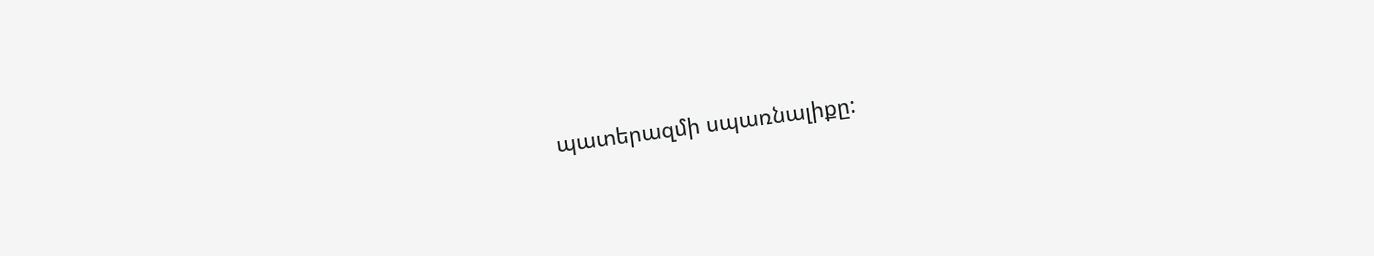պատերազմի սպառնալիքը: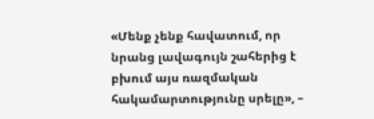«Մենք չենք հավատում, որ նրանց լավագույն շահերից է բխում այս ռազմական հակամարտությունը սրելը», –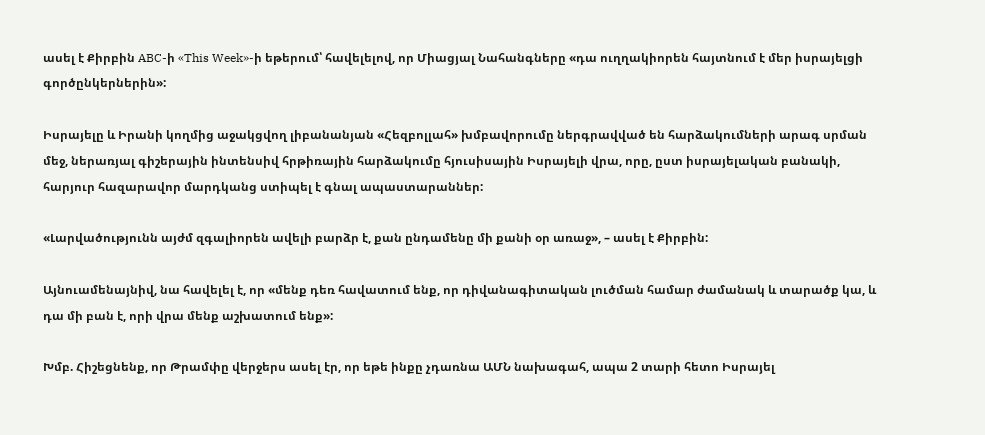ասել է Քիրբին ABC-ի «This Week»-ի եթերում՝ հավելելով, որ Միացյալ Նահանգները «դա ուղղակիորեն հայտնում է մեր իսրայելցի գործընկերներին»:

Իսրայելը և Իրանի կողմից աջակցվող լիբանանյան «Հեզբոլլահ» խմբավորումը ներգրավված են հարձակումների արագ սրման մեջ, ներառյալ գիշերային ինտենսիվ հրթիռային հարձակումը հյուսիսային Իսրայելի վրա, որը, ըստ իսրայելական բանակի, հարյուր հազարավոր մարդկանց ստիպել է գնալ ապաստարաններ:

«Լարվածությունն այժմ զգալիորեն ավելի բարձր է, քան ընդամենը մի քանի օր առաջ», – ասել է Քիրբին:

Այնուամենայնիվ, նա հավելել է, որ «մենք դեռ հավատում ենք, որ դիվանագիտական լուծման համար ժամանակ և տարածք կա, և դա մի բան է, որի վրա մենք աշխատում ենք»:

Խմբ. Հիշեցնենք, որ Թրամփը վերջերս ասել էր, որ եթե ինքը չդառնա ԱՄՆ նախագահ, ապա 2 տարի հետո Իսրայել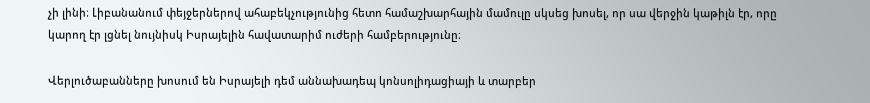չի լինի։ Լիբանանում փեյջերներով ահաբեկչությունից հետո համաշխարհային մամուլը սկսեց խոսել, որ սա վերջին կաթիլն էր, որը կարող էր լցնել նույնիսկ Իսրայելին հավատարիմ ուժերի համբերությունը։

Վերլուծաբանները խոսում են Իսրայելի դեմ աննախադեպ կոնսոլիդացիայի և տարբեր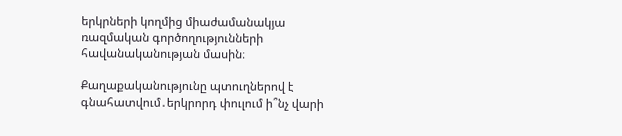երկրների կողմից միաժամանակյա ռազմական գործողությունների հավանականության մասին։

Քաղաքականությունը պտուղներով է գնահատվում․երկրորդ փուլում ի՞նչ վարի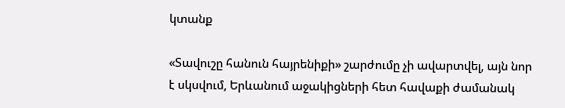կտանք

«Տավուշը հանուն հայրենիքի» շարժումը չի ավարտվել, այն նոր է սկսվում, Երևանում աջակիցների հետ հավաքի ժամանակ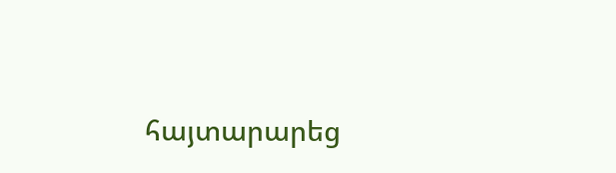հայտարարեց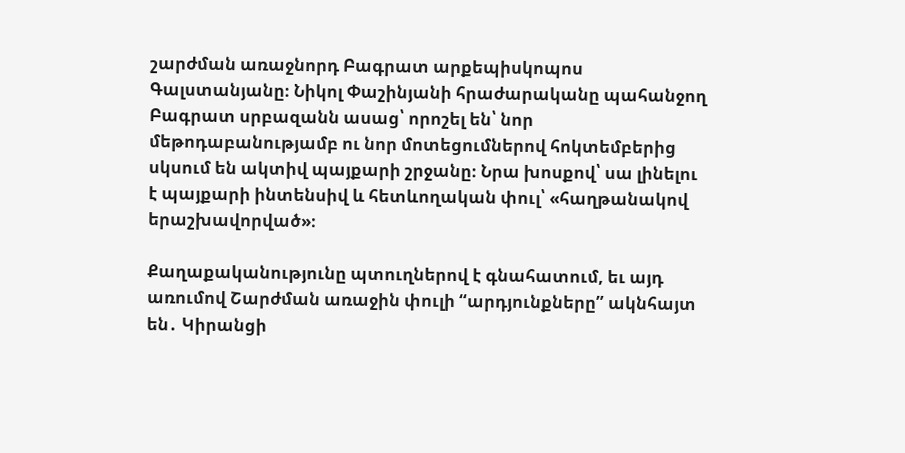շարժման առաջնորդ Բագրատ արքեպիսկոպոս Գալստանյանը։ Նիկոլ Փաշինյանի հրաժարականը պահանջող Բագրատ սրբազանն ասաց՝ որոշել են՝ նոր մեթոդաբանությամբ ու նոր մոտեցումներով հոկտեմբերից սկսում են ակտիվ պայքարի շրջանը։ Նրա խոսքով՝ սա լինելու է պայքարի ինտենսիվ և հետևողական փուլ՝ «հաղթանակով երաշխավորված»։

Քաղաքականությունը պտուղներով է գնահատում, եւ այդ առումով Շարժման առաջին փուլի “արդյունքները” ակնհայտ են․ Կիրանցի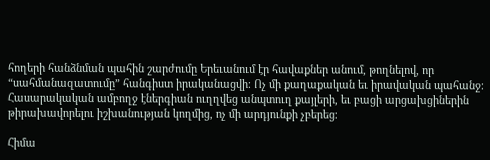հողերի հանձնման պահին շարժումը Երեւանում էր հավաքներ անում, թողնելով, որ “սահմանազատումը” հանգիստ իրականացվի։ Ոչ մի քաղաքական եւ իրավական պահանջ։ Հասարակական ամբողջ էներգիան ուղղվեց անպտուղ քայլերի, եւ բացի արցախցիներին թիրախավորելու իշխանության կողմից, ոչ մի արդյունքի չբերեց։

Հիմա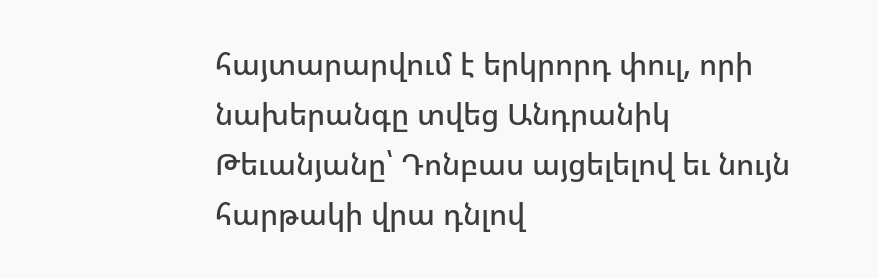հայտարարվում է երկրորդ փուլ, որի նախերանգը տվեց Անդրանիկ Թեւանյանը՝ Դոնբաս այցելելով եւ նույն հարթակի վրա դնլով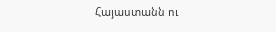Հայաստանն ու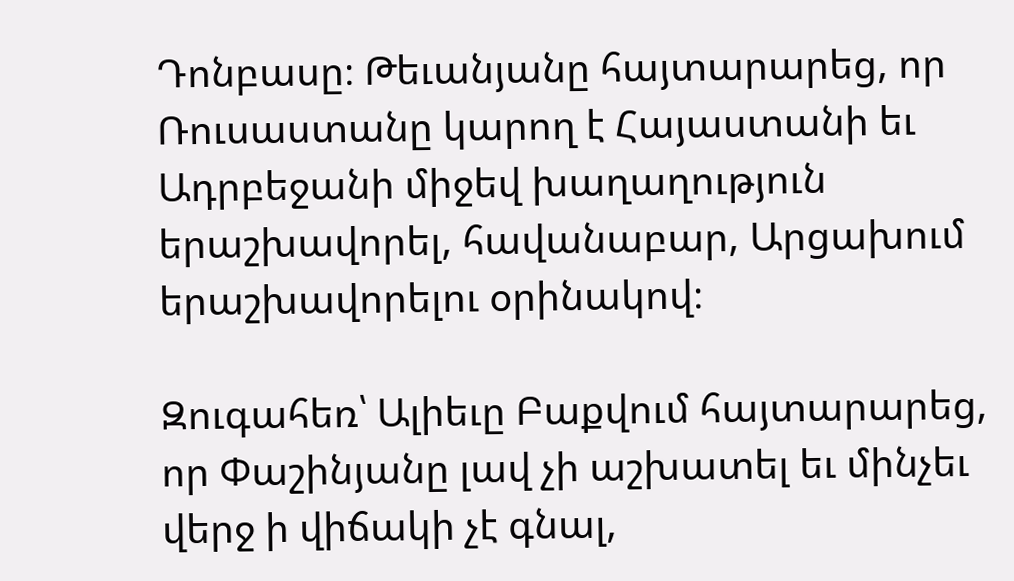Դոնբասը։ Թեւանյանը հայտարարեց, որ Ռուսաստանը կարող է Հայաստանի եւ Ադրբեջանի միջեվ խաղաղություն երաշխավորել, հավանաբար, Արցախում երաշխավորելու օրինակով։

Զուգահեռ՝ Ալիեւը Բաքվում հայտարարեց, որ Փաշինյանը լավ չի աշխատել եւ մինչեւ վերջ ի վիճակի չէ գնալ,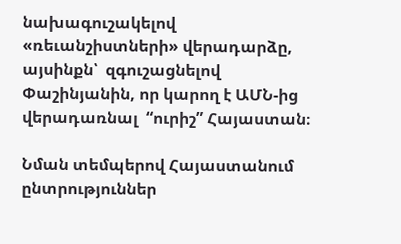նախագուշակելով «ռեւանշիստների» վերադարձը, այսինքն՝  զգուշացնելով Փաշինյանին, որ կարող է ԱՄՆ-ից վերադառնալ  “ուրիշ” Հայաստան։

Նման տեմպերով Հայաստանում ընտրություններ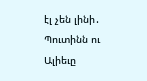էլ չեն լինի․ Պուտինն ու Ալիեւը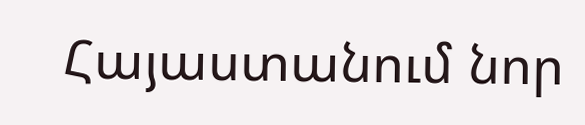Հայաստանում նոր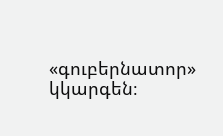«գուբերնատոր» կկարգեն։